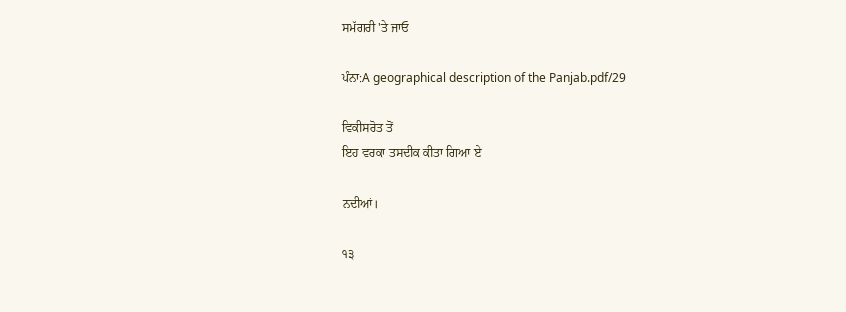ਸਮੱਗਰੀ 'ਤੇ ਜਾਓ

ਪੰਨਾ:A geographical description of the Panjab.pdf/29

ਵਿਕੀਸਰੋਤ ਤੋਂ
ਇਹ ਵਰਕਾ ਤਸਦੀਕ ਕੀਤਾ ਗਿਆ ਏ

ਨਦੀਆਂ।

੧੩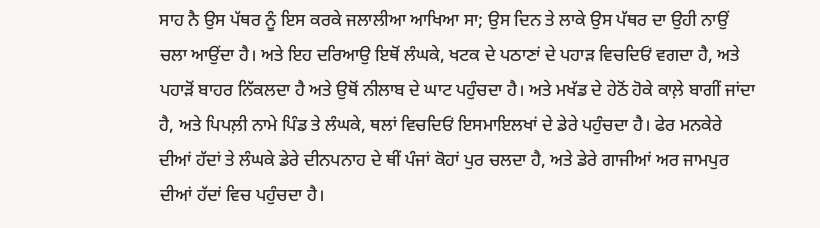ਸਾਹ ਨੈ ਉਸ ਪੱਥਰ ਨੂੰ ਇਸ ਕਰਕੇ ਜਲਾਲੀਆ ਆਖਿਆ ਸਾ; ਉਸ ਦਿਨ ਤੇ ਲਾਕੇ ਉਸ ਪੱਥਰ ਦਾ ਉਹੀ ਨਾਉਂ ਚਲਾ ਆਉਂਦਾ ਹੈ। ਅਤੇ ਇਹ ਦਰਿਆਉ ਇਥੋਂ ਲੰਘਕੇ, ਖਟਕ ਦੇ ਪਠਾਣਾਂ ਦੇ ਪਹਾੜ ਵਿਚਦਿਓਂ ਵਗਦਾ ਹੈ, ਅਤੇ ਪਹਾੜੋਂ ਬਾਹਰ ਨਿੱਕਲਦਾ ਹੈ ਅਤੇ ਉਥੋਂ ਨੀਲਾਬ ਦੇ ਘਾਟ ਪਹੁੰਚਦਾ ਹੈ। ਅਤੇ ਮਖੱਡ ਦੇ ਹੇਠੋਂ ਹੋਕੇ ਕਾਲ਼ੇ ਬਾਗੀਂ ਜਾਂਦਾ ਹੈ, ਅਤੇ ਪਿਪਲ਼ੀ ਨਾਮੇ ਪਿੰਡ ਤੇ ਲੰਘਕੇ, ਥਲਾਂ ਵਿਚਦਿਓਂ ਇਸਮਾਇਲਖਾਂ ਦੇ ਡੇਰੇ ਪਹੁੰਚਦਾ ਹੈ। ਫੇਰ ਮਨਕੇਰੇ ਦੀਆਂ ਹੱਦਾਂ ਤੇ ਲੰਘਕੇ ਡੇਰੇ ਦੀਨਪਨਾਹ ਦੇ ਥੀਂ ਪੰਜਾਂ ਕੋਹਾਂ ਪੁਰ ਚਲਦਾ ਹੈ, ਅਤੇ ਡੇਰੇ ਗਾਜੀਆਂ ਅਰ ਜਾਮਪੁਰ ਦੀਆਂ ਹੱਦਾਂ ਵਿਚ ਪਹੁੰਚਦਾ ਹੈ।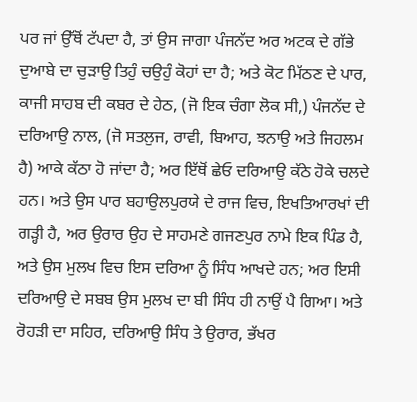ਪਰ ਜਾਂ ਉੱਥੋਂ ਟੱਪਦਾ ਹੈ, ਤਾਂ ਉਸ ਜਾਗਾ ਪੰਜਨੱਦ ਅਰ ਅਟਕ ਦੇ ਗੱਭੇ ਦੁਆਬੇ ਦਾ ਚੁੜਾਉ ਤਿਹੁੰ ਚਉਹੁੰ ਕੋਹਾਂ ਦਾ ਹੈ; ਅਤੇ ਕੋਟ ਮਿੱਠਣ ਦੇ ਪਾਰ, ਕਾਜੀ ਸਾਹਬ ਦੀ ਕਬਰ ਦੇ ਹੇਠ, (ਜੋ ਇਕ ਚੰਗਾ ਲੋਕ ਸੀ,) ਪੰਜਨੱਦ ਦੇ ਦਰਿਆਉ ਨਾਲ, (ਜੋ ਸਤਲੁਜ, ਰਾਵੀ, ਬਿਆਹ, ਝਨਾਉ ਅਤੇ ਜਿਹਲਮ ਹੈ) ਆਕੇ ਕੱਠਾ ਹੋ ਜਾਂਦਾ ਹੈ; ਅਰ ਇੱਥੋਂ ਛੇਓ ਦਰਿਆਉ ਕੱਠੇ ਹੋਕੇ ਚਲਦੇ ਹਨ। ਅਤੇ ਉਸ ਪਾਰ ਬਹਾਉਲਪੁਰਯੇ ਦੇ ਰਾਜ ਵਿਚ, ਇਖਤਿਆਰਖਾਂ ਦੀ ਗੜ੍ਹੀ ਹੈ, ਅਰ ਉਰਾਰ ਉਹ ਦੇ ਸਾਹਮਣੇ ਗਜਣਪੁਰ ਨਾਮੇ ਇਕ ਪਿੰਡ ਹੈ, ਅਤੇ ਉਸ ਮੁਲਖ ਵਿਚ ਇਸ ਦਰਿਆ ਨੂੰ ਸਿੰਧ ਆਖਦੇ ਹਨ; ਅਰ ਇਸੀ ਦਰਿਆਉ ਦੇ ਸਬਬ ਉਸ ਮੁਲਖ ਦਾ ਬੀ ਸਿੰਧ ਹੀ ਨਾਉਂ ਪੈ ਗਿਆ। ਅਤੇ ਰੋਹੜੀ ਦਾ ਸਹਿਰ, ਦਰਿਆਉ ਸਿੰਧ ਤੇ ਉਰਾਰ, ਭੱਖਰ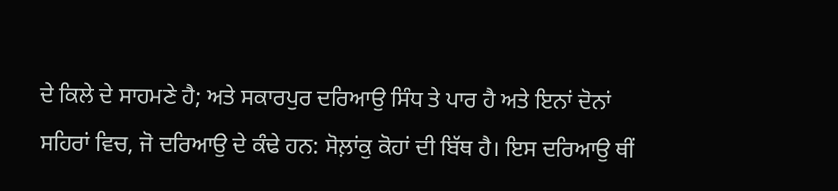ਦੇ ਕਿਲੇ ਦੇ ਸਾਹਮਣੇ ਹੈ; ਅਤੇ ਸਕਾਰਪੁਰ ਦਰਿਆਉ ਸਿੰਧ ਤੇ ਪਾਰ ਹੈ ਅਤੇ ਇਨਾਂ ਦੋਨਾਂ ਸਹਿਰਾਂ ਵਿਚ, ਜੋ ਦਰਿਆਉ ਦੇ ਕੰਢੇ ਹਨ: ਸੋਲ਼ਾਂਕੁ ਕੋਹਾਂ ਦੀ ਬਿੱਥ ਹੈ। ਇਸ ਦਰਿਆਉ ਥੀਂ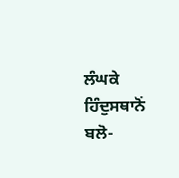ਲੰਘਕੇ ਹਿੰਦੁਸਥਾਨੋਂ ਬਲੋ-